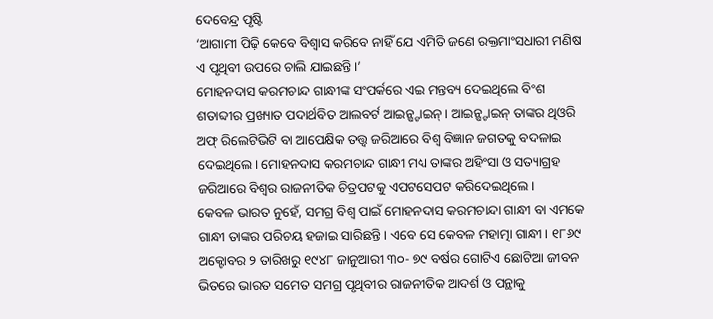ଦେବେନ୍ଦ୍ର ପୃଷ୍ଟି
‘ଆଗାମୀ ପିଢ଼ି କେବେ ବିଶ୍ୱାସ କରିବେ ନାହିଁ ଯେ ଏମିତି ଜଣେ ରକ୍ତମାଂସଧାରୀ ମଣିଷ ଏ ପୃଥିବୀ ଉପରେ ଚାଲି ଯାଇଛନ୍ତି।’
ମୋହନଦାସ କରମଚାନ୍ଦ ଗାନ୍ଧୀଙ୍କ ସଂପର୍କରେ ଏଇ ମନ୍ତବ୍ୟ ଦେଇଥିଲେ ବିଂଶ ଶତାବ୍ଦୀର ପ୍ରଖ୍ୟାତ ପଦାର୍ଥବିତ ଆଲବର୍ଟ ଆଇନ୍ଷ୍ଟାଇନ୍। ଆଇନ୍ଷ୍ଟାଇନ୍ ତାଙ୍କର ଥିଓରି ଅଫ୍ ରିଲେଟିଭିଟି ବା ଆପେକ୍ଷିକ ତତ୍ତ୍ୱ ଜରିଆରେ ବିଶ୍ୱ ବିଜ୍ଞାନ ଜଗତକୁ ବଦଳାଇ ଦେଇଥିଲେ। ମୋହନଦାସ କରମଚାନ୍ଦ ଗାନ୍ଧୀ ମଧ୍ୟ ତାଙ୍କର ଅହିଂସା ଓ ସତ୍ୟାଗ୍ରହ ଜରିଆରେ ବିଶ୍ୱର ରାଜନୀତିକ ଚିତ୍ରପଟକୁ ଏପଟସେପଟ କରିଦେଇଥିଲେ।
କେବଳ ଭାରତ ନୁହେଁ, ସମଗ୍ର ବିଶ୍ୱ ପାଇଁ ମୋହନଦାସ କରମଚାନ୍ଦା ଗାନ୍ଧୀ ବା ଏମକେ ଗାନ୍ଧୀ ତାଙ୍କର ପରିଚୟ ହଜାଇ ସାରିଛନ୍ତି। ଏବେ ସେ କେବଳ ମହାତ୍ମା ଗାନ୍ଧୀ। ୧୮୬୯ ଅକ୍ଟୋବର ୨ ତାରିଖରୁ ୧୯୪୮ ଜାନୁଆରୀ ୩୦- ୭୯ ବର୍ଷର ଗୋଟିଏ ଛୋଟିଆ ଜୀବନ ଭିତରେ ଭାରତ ସମେତ ସମଗ୍ର ପୃଥିବୀର ରାଜନୀତିକ ଆଦର୍ଶ ଓ ପନ୍ଥାକୁ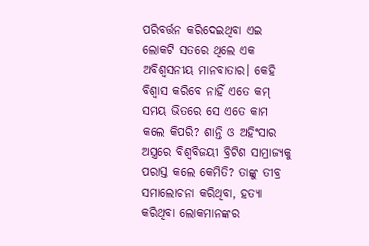ପରିବର୍ତ୍ତନ କରିଦେଇଥିବା ଏଇ ଲୋକଟି ସତରେ ଥିଲେ ଏକ ଅବିଶ୍ୱସନୀୟ ମାନବାତାର। କେହି ବିଶ୍ୱାସ କରିବେ ନାହିଁ ଏତେ କମ୍ ସମୟ ଭିତରେ ସେ ଏତେ କାମ କଲେ କିପରି? ଶାନ୍ତି ଓ ଅହିଂସାର ଅସ୍ତ୍ରରେ ବିଶ୍ୱବିଜୟୀ ବ୍ରିଟିଶ ସାମ୍ରାଜ୍ୟକୁ ପରାସ୍ତ କଲେ କେମିତି? ତାଙ୍କୁ ତୀବ୍ର ସମାଲୋଚନା କରିଥିବା, ହତ୍ୟା କରିଥିବା ଲୋକମାନଙ୍କର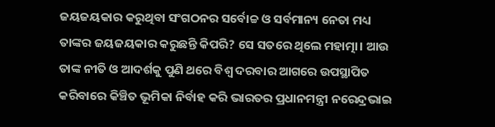ଜୟଜୟକାର କରୁଥିବା ସଂଗଠନର ସର୍ବୋଚ୍ଚ ଓ ସର୍ବମାନ୍ୟ ନେତା ମଧ୍ୟ ତାଙ୍କର ଜୟଜୟକାର କରୁଛନ୍ତି କିପରି? ସେ ସତରେ ଥିଲେ ମହାତ୍ମା। ଆଉ ତାଙ୍କ ନୀତି ଓ ଆଦର୍ଶକୁ ପୁଣି ଥରେ ବିଶ୍ୱ ଦରବାର ଆଗରେ ଉପସ୍ଥାପିତ କରିବାରେ କିଞ୍ଚିତ ଭୂମିକା ନିର୍ବାହ କରି ଭାରତର ପ୍ରଧାନମନ୍ତ୍ରୀ ନରେନ୍ଦ୍ରଭାଇ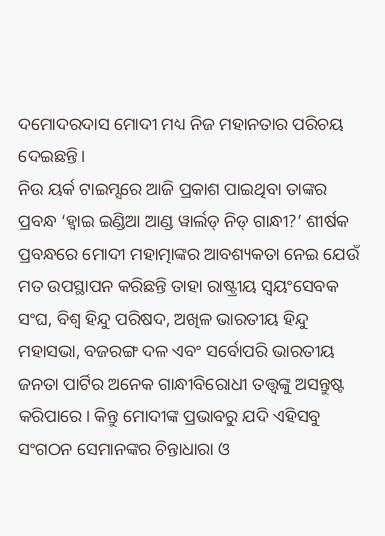ଦମୋଦରଦାସ ମୋଦୀ ମଧ୍ୟ ନିଜ ମହାନତାର ପରିଚୟ ଦେଇଛନ୍ତି।
ନିଉ ୟର୍କ ଟାଇମ୍ସରେ ଆଜି ପ୍ରକାଶ ପାଇଥିବା ତାଙ୍କର ପ୍ରବନ୍ଧ ‘ହ୍ୱାଇ ଇଣ୍ଡିଆ ଆଣ୍ଡ ୱାର୍ଲଡ୍ ନିଡ୍ ଗାନ୍ଧୀ?’ ଶୀର୍ଷକ ପ୍ରବନ୍ଧରେ ମୋଦୀ ମହାତ୍ମାଙ୍କର ଆବଶ୍ୟକତା ନେଇ ଯେଉଁ ମତ ଉପସ୍ଥାପନ କରିଛନ୍ତି ତାହା ରାଷ୍ଟ୍ରୀୟ ସ୍ୱୟଂସେବକ ସଂଘ, ବିଶ୍ୱ ହିନ୍ଦୁ ପରିଷଦ, ଅଖିଳ ଭାରତୀୟ ହିନ୍ଦୁ ମହାସଭା, ବଜରଙ୍ଗ ଦଳ ଏବଂ ସର୍ବୋପରି ଭାରତୀୟ ଜନତା ପାର୍ଟିର ଅନେକ ଗାନ୍ଧୀବିରୋଧୀ ତତ୍ତ୍ୱଙ୍କୁ ଅସନ୍ତୁଷ୍ଟ କରିପାରେ। କିନ୍ତୁ ମୋଦୀଙ୍କ ପ୍ରଭାବରୁ ଯଦି ଏହିସବୁ ସଂଗଠନ ସେମାନଙ୍କର ଚିନ୍ତାଧାରା ଓ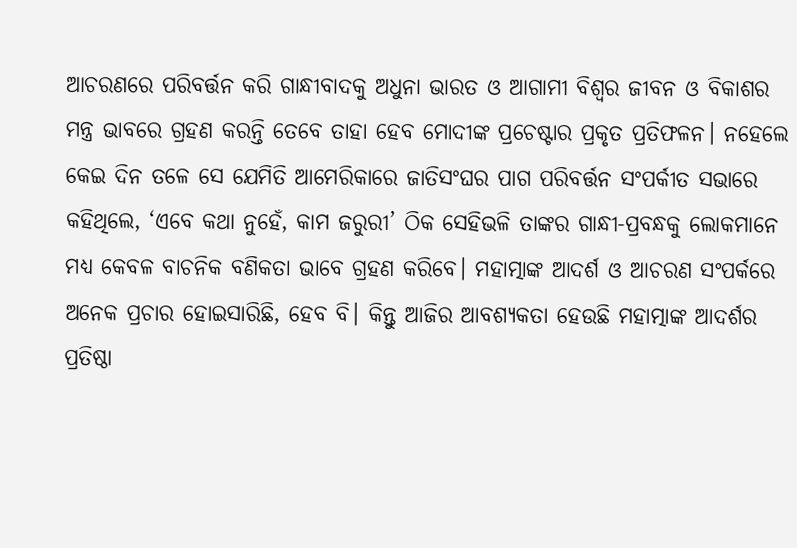ଆଚରଣରେ ପରିବର୍ତ୍ତନ କରି ଗାନ୍ଧୀବାଦକୁ ଅଧୁନା ଭାରତ ଓ ଆଗାମୀ ବିଶ୍ୱର ଜୀବନ ଓ ବିକାଶର ମନ୍ତ୍ର ଭାବରେ ଗ୍ରହଣ କରନ୍ତି ତେବେ ତାହା ହେବ ମୋଦୀଙ୍କ ପ୍ରଚେଷ୍ଟାର ପ୍ରକୃତ ପ୍ରତିଫଳନ। ନହେଲେ କେଇ ଦିନ ତଳେ ସେ ଯେମିତି ଆମେରିକାରେ ଜାତିସଂଘର ପାଗ ପରିବର୍ତ୍ତନ ସଂପର୍କୀତ ସଭାରେ କହିଥିଲେ, ‘ଏବେ କଥା ନୁହେଁ, କାମ ଜରୁରୀ’ ଠିକ ସେହିଭଳି ତାଙ୍କର ଗାନ୍ଧୀ-ପ୍ରବନ୍ଧକୁ ଲୋକମାନେ ମଧ୍ୟ କେବଳ ବାଚନିକ ବଣିକତା ଭାବେ ଗ୍ରହଣ କରିବେ। ମହାତ୍ମାଙ୍କ ଆଦର୍ଶ ଓ ଆଚରଣ ସଂପର୍କରେ ଅନେକ ପ୍ରଚାର ହୋଇସାରିଛି, ହେବ ବି। କିନ୍ତୁ ଆଜିର ଆବଶ୍ୟକତା ହେଉଛି ମହାତ୍ମାଙ୍କ ଆଦର୍ଶର ପ୍ରତିଷ୍ଠା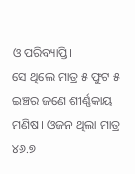ଓ ପରିବ୍ୟାପ୍ତି।
ସେ ଥିଲେ ମାତ୍ର ୫ ଫୁଟ ୫ ଇଞ୍ଚର ଜଣେ ଶୀର୍ଣ୍ଣକାୟ ମଣିଷ। ଓଜନ ଥିଲା ମାତ୍ର ୪୬.୭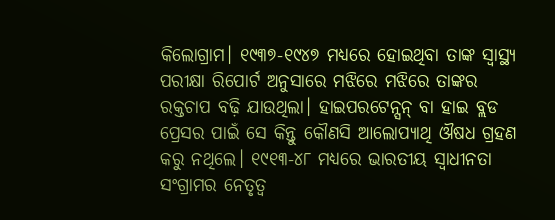କିଲୋଗ୍ରାମ। ୧୯୩୭-୧୯୪୭ ମଧ୍ୟରେ ହୋଇଥିବା ତାଙ୍କ ସ୍ୱାସ୍ଥ୍ୟ ପରୀକ୍ଷା ରିପୋର୍ଟ ଅନୁସାରେ ମଝିରେ ମଝିରେ ତାଙ୍କର ରକ୍ତଚାପ ବଢ଼ି ଯାଉଥିଲା। ହାଇପରଟେନ୍ସନ୍ ବା ହାଇ ବ୍ଲଡ ପ୍ରେସର ପାଇଁ ସେ କିନ୍ତୁ କୌଣସି ଆଲୋପ୍ୟାଥି ଔଷଧ ଗ୍ରହଣ କରୁ ନଥିଲେ। ୧୯୧୩-୪୮ ମଧ୍ୟରେ ଭାରତୀୟ ସ୍ୱାଧୀନତା ସଂଗ୍ରାମର ନେତୃତ୍ୱ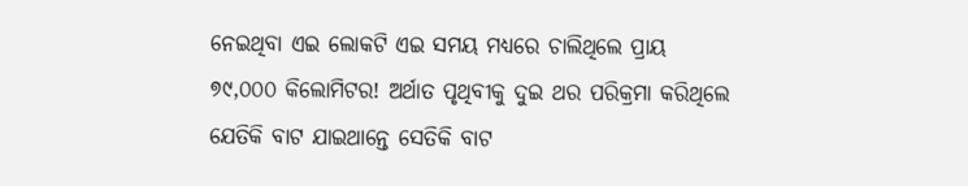ନେଇଥିବା ଏଇ ଲୋକଟି ଏଇ ସମୟ ମଧ୍ୟରେ ଚାଲିଥିଲେ ପ୍ରାୟ ୭୯,୦୦୦ କିଲୋମିଟର! ଅର୍ଥାତ ପୃଥିବୀକୁ ଦୁଇ ଥର ପରିକ୍ରମା କରିଥିଲେ ଯେତିକି ବାଟ ଯାଇଥାନ୍ତେ ସେତିକି ବାଟ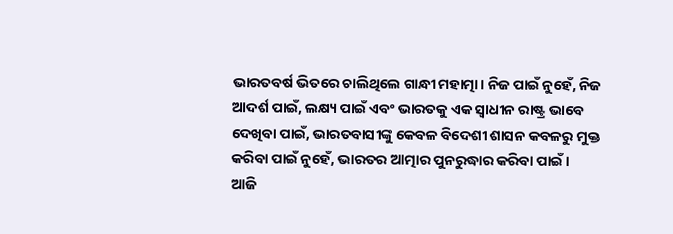ଭାରତବର୍ଷ ଭିତରେ ଚାଲିଥିଲେ ଗାନ୍ଧୀ ମହାତ୍ମା। ନିଜ ପାଇଁ ନୁହେଁ, ନିଜ ଆଦର୍ଶ ପାଇଁ, ଲକ୍ଷ୍ୟ ପାଇଁ ଏବଂ ଭାରତକୁ ଏକ ସ୍ୱାଧୀନ ରାଷ୍ଟ୍ର ଭାବେ ଦେଖିବା ପାଇଁ, ଭାରତବାସୀଙ୍କୁ କେବଳ ବିଦେଶୀ ଶାସନ କବଳରୁ ମୁକ୍ତ କରିବା ପାଇଁ ନୁହେଁ, ଭାରତର ଆତ୍ମାର ପୁନରୁଦ୍ଧାର କରିବା ପାଇଁ।
ଆଜି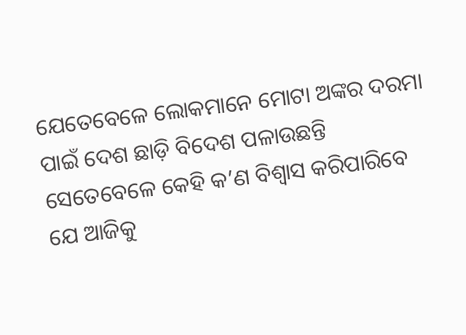ଯେତେବେଳେ ଲୋକମାନେ ମୋଟା ଅଙ୍କର ଦରମା ପାଇଁ ଦେଶ ଛାଡ଼ି ବିଦେଶ ପଳାଉଛନ୍ତି ସେତେବେଳେ କେହି କ’ଣ ବିଶ୍ୱାସ କରିପାରିବେ ଯେ ଆଜିକୁ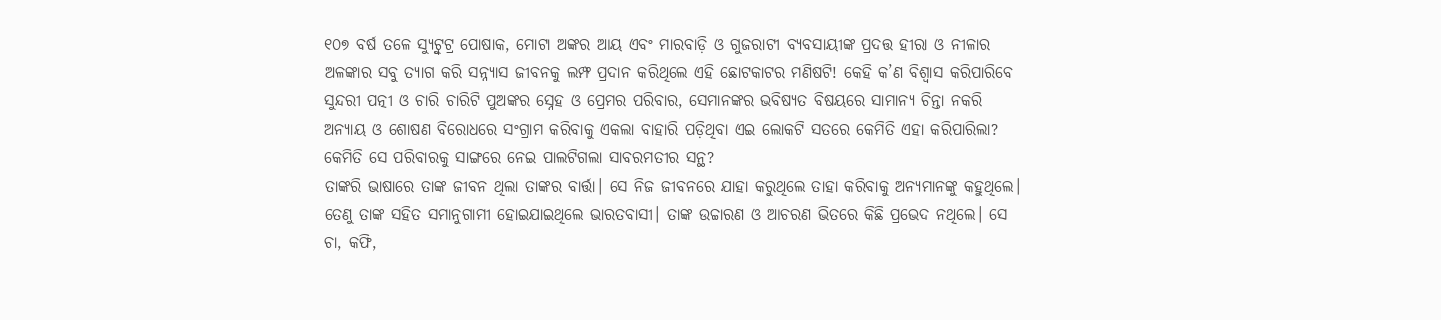୧୦୭ ବର୍ଷ ତଳେ ସ୍ୟୁଟ୍ବୁଟ୍ର ପୋଷାକ, ମୋଟା ଅଙ୍କର ଆୟ ଏବଂ ମାରବାଡ଼ି ଓ ଗୁଜରାଟୀ ବ୍ୟବସାୟୀଙ୍କ ପ୍ରଦତ୍ତ ହୀରା ଓ ନୀଳାର ଅଳଙ୍କାର ସବୁ ତ୍ୟାଗ କରି ସନ୍ନ୍ୟାସ ଜୀବନକୁ ଲମ୍ଫ ପ୍ରଦାନ କରିଥିଲେ ଏହି ଛୋଟକାଟର ମଣିଷଟି! କେହି କ’ଣ ବିଶ୍ୱାସ କରିପାରିବେ ସୁନ୍ଦରୀ ପତ୍ନୀ ଓ ଚାରି ଚାରିଟି ପୁଅଙ୍କର ସ୍ନେହ ଓ ପ୍ରେମର ପରିବାର, ସେମାନଙ୍କର ଭବିଷ୍ୟତ ବିଷୟରେ ସାମାନ୍ୟ ଚିନ୍ତା ନକରି ଅନ୍ୟାୟ ଓ ଶୋଷଣ ବିରୋଧରେ ସଂଗ୍ରାମ କରିବାକୁ ଏକଲା ବାହାରି ପଡ଼ିଥିବା ଏଇ ଲୋକଟି ସତରେ କେମିତି ଏହା କରିପାରିଲା? କେମିତି ସେ ପରିବାରକୁ ସାଙ୍ଗରେ ନେଇ ପାଲଟିଗଲା ସାବରମତୀର ସନ୍ଥ?
ତାଙ୍କରି ଭାଷାରେ ତାଙ୍କ ଜୀବନ ଥିଲା ତାଙ୍କର ବାର୍ତ୍ତା। ସେ ନିଜ ଜୀବନରେ ଯାହା କରୁଥିଲେ ତାହା କରିବାକୁ ଅନ୍ୟମାନଙ୍କୁ କହୁଥିଲେ। ତେଣୁ ତାଙ୍କ ସହିତ ସମାନୁଗାମୀ ହୋଇଯାଇଥିଲେ ଭାରତବାସୀ। ତାଙ୍କ ଉଚ୍ଚାରଣ ଓ ଆଚରଣ ଭିତରେ କିଛି ପ୍ରଭେଦ ନଥିଲେ। ସେ ଚା, କଫି,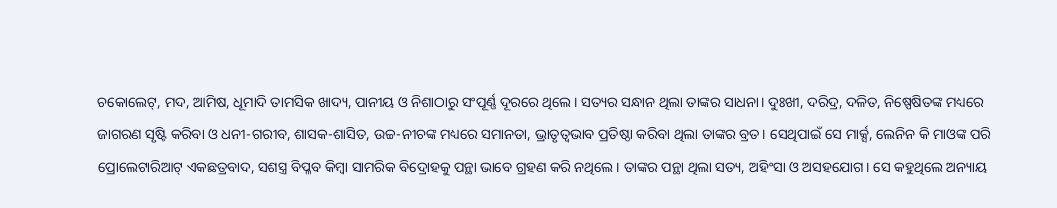ଚକୋଲେଟ୍, ମଦ, ଆମିଷ, ଧୂମାଦି ତାମସିକ ଖାଦ୍ୟ, ପାନୀୟ ଓ ନିଶାଠାରୁ ସଂପୂର୍ଣ୍ଣ ଦୂରରେ ଥିଲେ। ସତ୍ୟର ସନ୍ଧାନ ଥିଲା ତାଙ୍କର ସାଧନା। ଦୁଃଖୀ, ଦରିଦ୍ର, ଦଳିତ, ନିଷ୍ପେଷିତଙ୍କ ମଧ୍ୟରେ ଜାଗରଣ ସୃଷ୍ଟି କରିବା ଓ ଧନୀ-ଗରୀବ, ଶାସକ-ଶାସିତ, ଉଚ୍ଚ-ନୀଚଙ୍କ ମଧ୍ୟରେ ସମାନତା, ଭ୍ରାତୃତ୍ୱଭାବ ପ୍ରତିଷ୍ଠା କରିବା ଥିଲା ତାଙ୍କର ବ୍ରତ। ସେଥିପାଇଁ ସେ ମାର୍କ୍ସ, ଲେନିନ କି ମାଓଙ୍କ ପରି ପ୍ରୋଲେଟାରିଆଟ୍ ଏକଛତ୍ରବାଦ, ସଶସ୍ତ୍ର ବିପ୍ଳବ କିମ୍ବା ସାମରିକ ବିଦ୍ରୋହକୁ ପନ୍ଥା ଭାବେ ଗ୍ରହଣ କରି ନଥିଲେ। ତାଙ୍କର ପନ୍ଥା ଥିଲା ସତ୍ୟ, ଅହିଂସା ଓ ଅସହଯୋଗ। ସେ କହୁଥିଲେ ଅନ୍ୟାୟ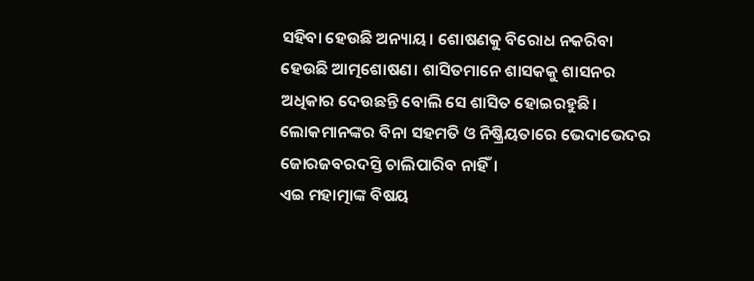ସହିବା ହେଉଛି ଅନ୍ୟାୟ। ଶୋଷଣକୁ ବିରୋଧ ନକରିବା ହେଉଛି ଆତ୍ମଶୋଷଣ। ଶାସିତମାନେ ଶାସକକୁ ଶାସନର ଅଧିକାର ଦେଉଛନ୍ତି ବୋଲି ସେ ଶାସିତ ହୋଇରହୁଛି। ଲୋକମାନଙ୍କର ବିନା ସହମତି ଓ ନିଷ୍କ୍ରିୟତାରେ ଭେଦାଭେଦର ଜୋରଜବରଦସ୍ତି ଚାଲିପାରିବ ନାହିଁ।
ଏଇ ମହାତ୍ମାଙ୍କ ବିଷୟ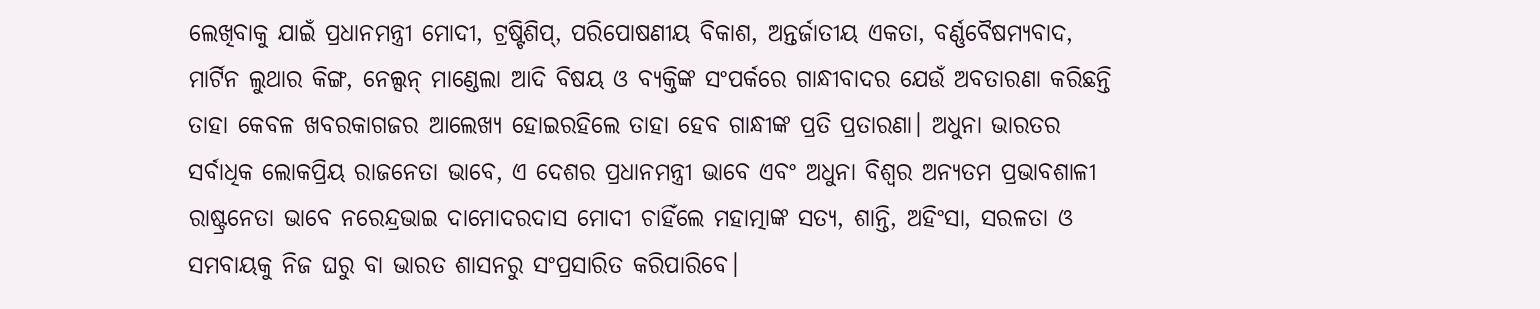ଲେଖିବାକୁ ଯାଇଁ ପ୍ରଧାନମନ୍ତ୍ରୀ ମୋଦୀ, ଟ୍ରଷ୍ଟିଶିପ୍, ପରିପୋଷଣୀୟ ବିକାଶ, ଅନ୍ତର୍ଜାତୀୟ ଏକତା, ବର୍ଣ୍ଣବୈଷମ୍ୟବାଦ, ମାର୍ଟିନ ଲୁଥାର କିଙ୍ଗ, ନେଲ୍ସନ୍ ମାଣ୍ଡେଲା ଆଦି ବିଷୟ ଓ ବ୍ୟକ୍ତିଙ୍କ ସଂପର୍କରେ ଗାନ୍ଧୀବାଦର ଯେଉଁ ଅବତାରଣା କରିଛନ୍ତି ତାହା କେବଳ ଖବରକାଗଜର ଆଲେଖ୍ୟ ହୋଇରହିଲେ ତାହା ହେବ ଗାନ୍ଧୀଙ୍କ ପ୍ରତି ପ୍ରତାରଣା। ଅଧୁନା ଭାରତର ସର୍ବାଧିକ ଲୋକପ୍ରିୟ ରାଜନେତା ଭାବେ, ଏ ଦେଶର ପ୍ରଧାନମନ୍ତ୍ରୀ ଭାବେ ଏବଂ ଅଧୁନା ବିଶ୍ୱର ଅନ୍ୟତମ ପ୍ରଭାବଶାଳୀ ରାଷ୍ଟ୍ରନେତା ଭାବେ ନରେନ୍ଦ୍ରଭାଇ ଦାମୋଦରଦାସ ମୋଦୀ ଚାହିଁଲେ ମହାତ୍ମାଙ୍କ ସତ୍ୟ, ଶାନ୍ତି, ଅହିଂସା, ସରଳତା ଓ ସମବାୟକୁ ନିଜ ଘରୁ ବା ଭାରତ ଶାସନରୁ ସଂପ୍ରସାରିତ କରିପାରିବେ।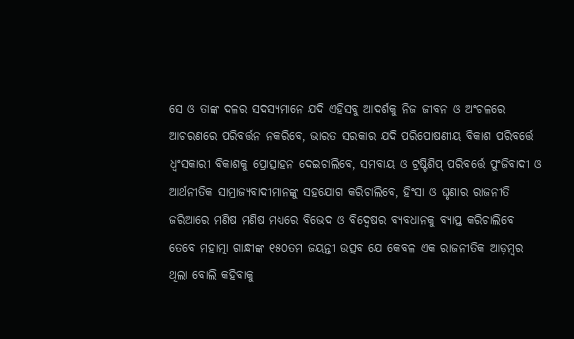ସେ ଓ ତାଙ୍କ ଦଳର ସଦସ୍ୟମାନେ ଯଦି ଏହିସବୁ ଆଦର୍ଶକୁ ନିଜ ଜୀବନ ଓ ଅଂଚଳରେ ଆଚରଣରେ ପରିବର୍ତ୍ତନ ନକରିବେ, ଭାରତ ସରକାର ଯଦି ପରିପୋଷଣୀୟ ବିକାଶ ପରିବର୍ତ୍ତେ ଧ୍ୱଂସକାରୀ ବିକାଶକୁ ପ୍ରୋତ୍ସାହନ ଦେଇଚାଲିବେ, ସମବାୟ ଓ ଟ୍ରଷ୍ଟିଶିପ୍ ପରିବର୍ତ୍ତେ ପୁଂଜିବାଦୀ ଓ ଆର୍ଥନୀତିକ ସାମ୍ରାଜ୍ୟବାଦୀମାନଙ୍କୁ ସହଯୋଗ କରିଚାଲିବେ, ହିଂସା ଓ ଘୃଣାର ରାଜନୀତି ଜରିଆରେ ମଣିଷ ମଣିଷ ମଧ୍ୟରେ ବିଭେଦ ଓ ବିଦ୍ୱେଷର ବ୍ୟବଧାନକୁ ବ୍ୟାପ୍ତ କରିଚାଲିବେ ତେବେ ମହାତ୍ମା ଗାନ୍ଧୀଙ୍କ ୧୫୦ତମ ଜୟନ୍ତୀ ଉତ୍ସବ ଯେ କେବଳ ଏକ ରାଜନୀତିକ ଆଡ଼ମ୍ବର ଥିଲା ବୋଲି କହିବାକୁ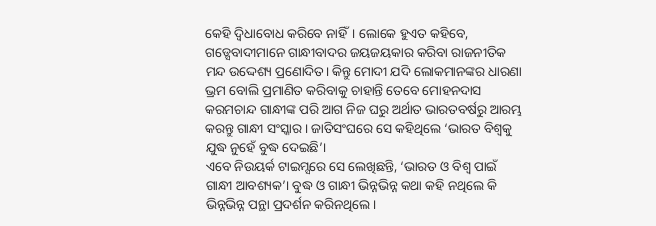କେହି ଦ୍ୱିଧାବୋଧ କରିବେ ନାହିଁ। ଲୋକେ ହୁଏତ କହିବେ, ଗଡ୍ସେବାଦୀମାନେ ଗାନ୍ଧୀବାଦର ଜୟଜୟକାର କରିବା ରାଜନୀତିକ ମନ୍ଦ ଉଦ୍ଦେଶ୍ୟ ପ୍ରଣୋଦିତ। କିନ୍ତୁ ମୋଦୀ ଯଦି ଲୋକମାନଙ୍କର ଧାରଣା ଭ୍ରମ ବୋଲି ପ୍ରମାଣିତ କରିବାକୁ ଚାହାନ୍ତି ତେବେ ମୋହନଦାସ କରମଚାନ୍ଦ ଗାନ୍ଧୀଙ୍କ ପରି ଆଗ ନିଜ ଘରୁ ଅର୍ଥାତ ଭାରତବର୍ଷରୁ ଆରମ୍ଭ କରନ୍ତୁ ଗାନ୍ଧୀ ସଂସ୍କାର। ଜାତିସଂଘରେ ସେ କହିଥିଲେ ‘ଭାରତ ବିଶ୍ୱକୁ ଯୁଦ୍ଧ ନୁହେଁ ବୁଦ୍ଧ ଦେଇଛି’।
ଏବେ ନିଉୟର୍କ ଟାଇମ୍ସରେ ସେ ଲେଖିଛନ୍ତି, ‘ଭାରତ ଓ ବିଶ୍ୱ ପାଇଁ ଗାନ୍ଧୀ ଆବଶ୍ୟକ’। ବୁଦ୍ଧ ଓ ଗାନ୍ଧୀ ଭିନ୍ନଭିନ୍ନ କଥା କହି ନଥିଲେ କି ଭିନ୍ନଭିନ୍ନ ପନ୍ଥା ପ୍ରଦର୍ଶନ କରିନଥିଲେ।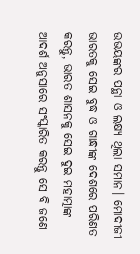ଉଭୟଙ୍କର ପନ୍ଥା ଓ ଲକ୍ଷ୍ୟ ଥିଲା ସମାନ। ମୋଦୀଜୀ ଭାରତକୁ ସେଇ ବୁଦ୍ଧ ଓ ଗାନ୍ଧୀଙ୍କ ଦେଶରେ ପରିଣତ କରନ୍ତୁ, ଭାରତ ଶାସନକୁ ସେଇ ଦୁଇ ମହାତ୍ମାଙ୍କ ଆଦର୍ଶ ଅନୁସାରେ ସଂସ୍କାରିତ କରନ୍ତୁ ସେ ବି ଜଣେ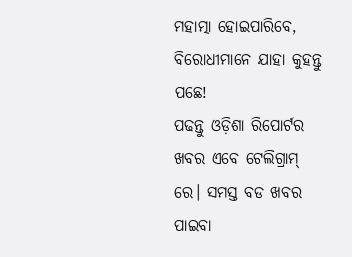ମହାତ୍ମା ହୋଇପାରିବେ, ବିରୋଧୀମାନେ ଯାହା କୁହନ୍ତୁ ପଛେ!
ପଢନ୍ତୁ ଓଡ଼ିଶା ରିପୋର୍ଟର ଖବର ଏବେ ଟେଲିଗ୍ରାମ୍ ରେ। ସମସ୍ତ ବଡ ଖବର ପାଇବା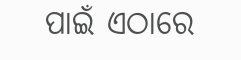ପାଇଁ ଏଠାରେ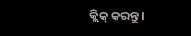କ୍ଲିକ୍ କରନ୍ତୁ।